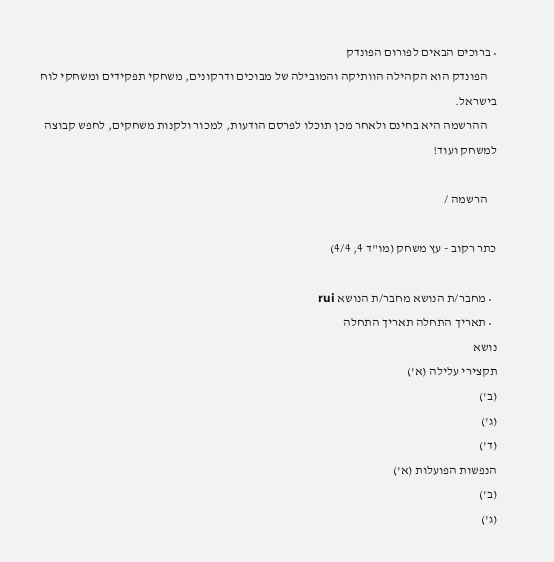• ברוכים הבאים לפורום הפונדק
    הפונדק הוא הקהילה הוותיקה והמובילה של מבוכים ודרקונים, משחקי תפקידים ומשחקי לוח בישראל.
    ההרשמה היא בחינם ולאחר מכן תוכלו לפרסם הודעות, למכור ולקנות משחקים, לחפש קבוצה למשחק ועוד!

    הרשמה /

כתר רקוב - עץ משחק (מו"ד 4, 4/4)

  • מחבר/ת הנושא מחבר/ת הנושא rui
  • תאריך התחלה תאריך התחלה
נושא
תקצירי עלילה (א')
(ב')
(ג')
(ד')
הנפשות הפועלות (א')
(ב')
(ג')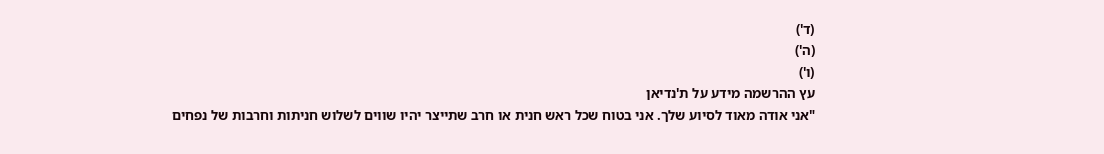(ד')
(ה')
(ו')
עץ ההרשמה מידע על ת'נדיאן
"אני אודה מאוד לסיוע שלך. אני בטוח שכל ראש חנית או חרב שתייצר יהיו שווים לשלוש חניתות וחרבות של נפחים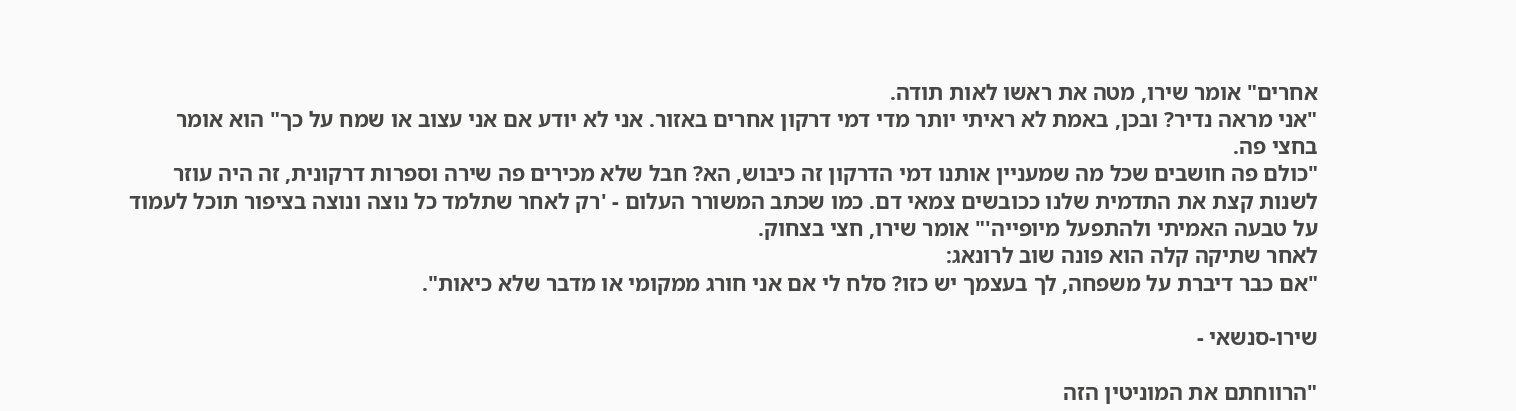אחרים" אומר שירו, מטה את ראשו לאות תודה.
"אני מראה נדיר? ובכן, באמת לא ראיתי יותר מדי דמי דרקון אחרים באזור. אני לא יודע אם אני עצוב או שמח על כך" הוא אומר בחצי פה.
"כולם פה חושבים שכל מה שמעניין אותנו דמי הדרקון זה כיבוש, הא? חבל שלא מכירים פה שירה וספרות דרקונית, זה היה עוזר לשנות קצת את התדמית שלנו ככובשים צמאי דם. כמו שכתב המשורר העלום - 'רק לאחר שתלמד כל נוצה ונוצה בציפור תוכל לעמוד על טבעה האמיתי ולהתפעל מיופייה'" אומר שירו, חצי בצחוק.
לאחר שתיקה קלה הוא פונה שוב לרונאג:
"אם כבר דיברת על משפחה, לך בעצמך יש כזו? סלח לי אם אני חורג ממקומי או מדבר שלא כיאות".

שירו-סנשאי -

"הרווחתם את המוניטין הזה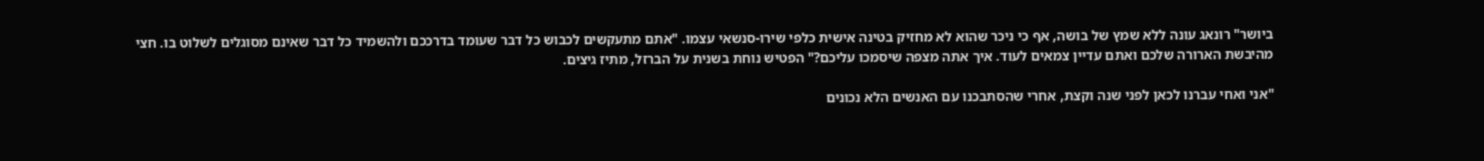ביושר" רונאג עונה ללא שמץ של בושה, אף כי ניכר שהוא לא מחזיק בטינה אישית כלפי שירו-סנשאי עצמו. "אתם מתעקשים לכבוש כל דבר שעומד בדרככם ולהשמיד כל דבר שאינם מסוגלים לשלוט בו. חצי מהיבשת הארורה שלכם ואתם עדיין צמאים לעוד. איך אתה מצפה שיסמכו עליכם?" הפטיש נוחת בשנית על הברזל, מתיז גיצים.

"אני ואחי עברנו לכאן לפני שנה וקצת, אחרי שהסתבכנו עם האנשים הלא נכונים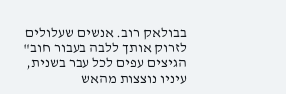בבולאק רוב. אנשים שעלולים לזרוק אותך ללבה בעבור חוב" הגיצים עפים לכל עבר בשנית, עיניו נוצצות מהאש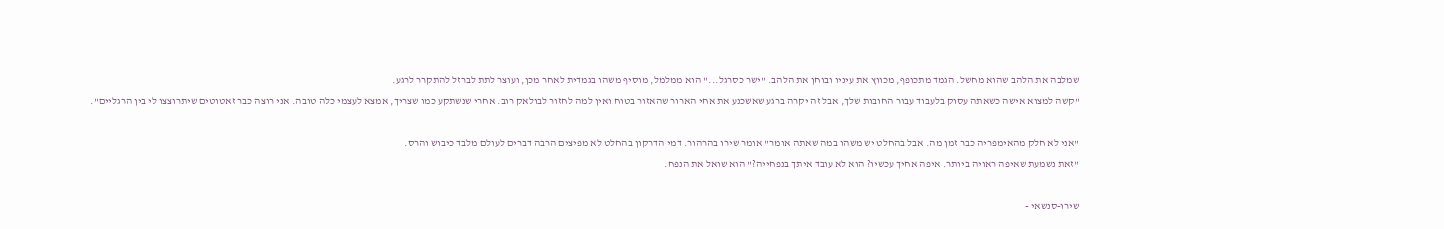שמלבה את הלהב שהוא מחשל. הגמד מתכופף, מכווץ את עיניו ובוחן את הלהב. "ישר כסרגל..." הוא ממלמל, מוסיף משהו בגמדית לאחר מכן, ועוצר לתת לברזל להתקרר לרגע.
"קשה למצוא אישה כשאתה עסוק בלעבוד עבור החובות שלך, אבל זה יקרה ברגע שאשכנע את אחי הארור שהאזור בטוח ואין למה לחזור לבולאק רוב. אחרי שנשתקע כמו שצריך, אמצא לעצמי כלה טובה. אני רוצה כבר זאטוטים שיתרוצצו לי בין הרגליים".

"אני לא חלק מהאימפריה כבר זמן מה. אבל בהחלט יש משהו במה שאתה אומר" אומר שירו בהרהור. דמי הדרקון בהחלט לא מפיצים הרבה דברים לעולם מלבד כיבוש והרס.
"זאת נשמעת שאיפה ראויה ביותר. איפה אחיך עכשיו? הוא לא עובד איתך בנפחייה?" הוא שואל את הנפח.

שירו-סנשאי -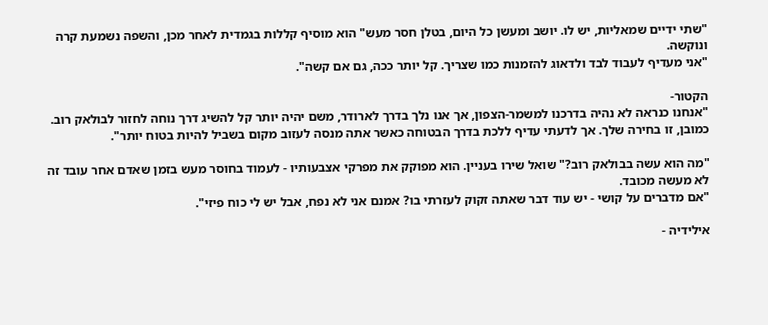"שתי ידיים שמאליות, יש לו. יושב ומעשן כל היום, בטלן חסר מעש" הוא מוסיף קללות בגמדית לאחר מכן, והשפה נשמעת קרה ונוקשה.
"אני מעדיף לעבוד לבד ולדאוג להזמנות כמו שצריך. קל יותר ככה, גם אם קשה".

הקטור-
"אנחנו כנראה לא נהיה בדרכנו למשמר-הצפון, אך אנו נלך בדרך לארודר, משם יהיה יותר קל להשיג דרך נוחה לחזור לבולאק רוב. כמובן, זו בחירה שלך. אך לדעתי עדיף ללכת בדרך הבטוחה כאשר אתה מנסה לעזוב מקום בשביל להיות בטוח יותר".

"מה הוא עשה בבולאק רוב?" שואל שירו בעניין. הוא מפוקק את מפרקי אצבעותיו - לעמוד בחוסר מעש בזמן שאדם אחר עובד זה לא מעשה מכובד.
"אם מדברים על קושי - יש עוד דבר שאתה זקוק לעזרתי בו? אמנם אני לא נפח, אבל יש לי כוח פיזי".

אילידיה -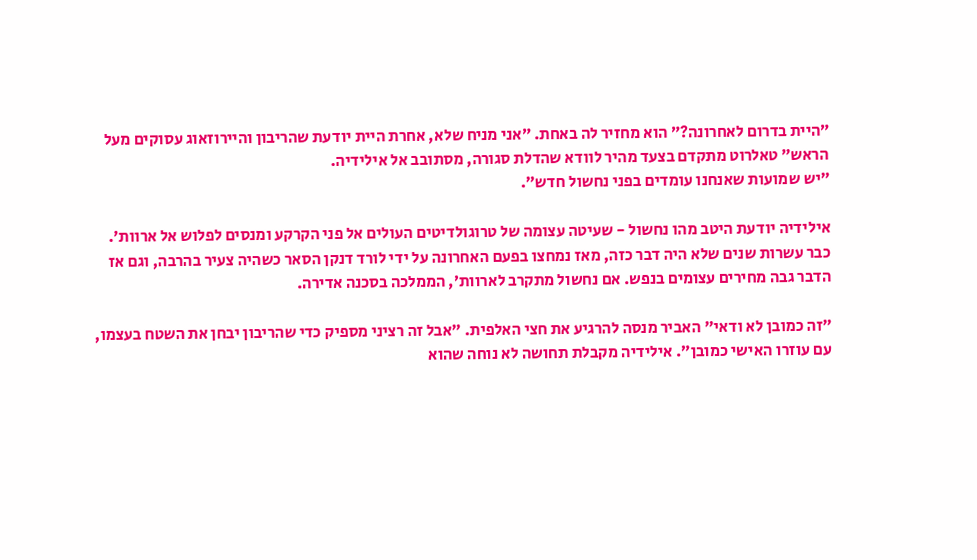״היית בדרום לאחרונה?״ הוא מחזיר לה באחת. ״אני מניח שלא, אחרת היית יודעת שהריבון והיירוזאוג עסוקים מעל הראש״ טאלרוט מתקדם בצעד מהיר לוודא שהדלת סגורה, מסתובב אל אילידיה.
״יש שמועות שאנחנו עומדים בפני נחשול חדש״.

אילידיה יודעת היטב מהו נחשול - שעיטה עצומה של טרוגולדיטים העולים אל פני הקרקע ומנסים לפלוש אל ארוות׳. כבר עשרות שנים שלא היה דבר כזה, מאז נמחצו בפעם האחרונה על ידי לורד דנקן הסאר כשהיה צעיר בהרבה, וגם אז הדבר גבה מחירים עצומים בנפש. אם נחשול מתקרב לארוות׳, הממלכה בסכנה אדירה.

״זה כמובן לא ודאי״ האביר מנסה להרגיע את חצי האלפית. ״אבל זה רציני מספיק כדי שהריבון יבחן את השטח בעצמו, עם עוזרו האישי כמובן״. אילידיה מקבלת תחושה לא נוחה שהוא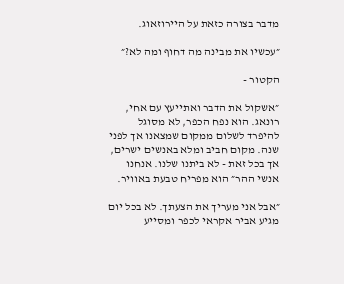מדבר בצורה כזאת על היירוזאוג.

״עכשיו את מבינה מה דחוף ומה לא?״

הקטור -

״אשקול את הדבר ואתייעץ עם אחי, רונאג. הוא נפח הכפר, לא מסוגל להיפרד לשלום ממקום שמצאנו אך לפני שנה. מקום חביב ומלא באנשים ישרים, אך בכל זאת - לא ביתנו שלנו. אנחנו אנשי ההר״ הוא מפריח טבעת באוויר.

״אבל אני מעריך את הצעתך. לא בכל יום מגיע אביר אקראי לכפר ומסייע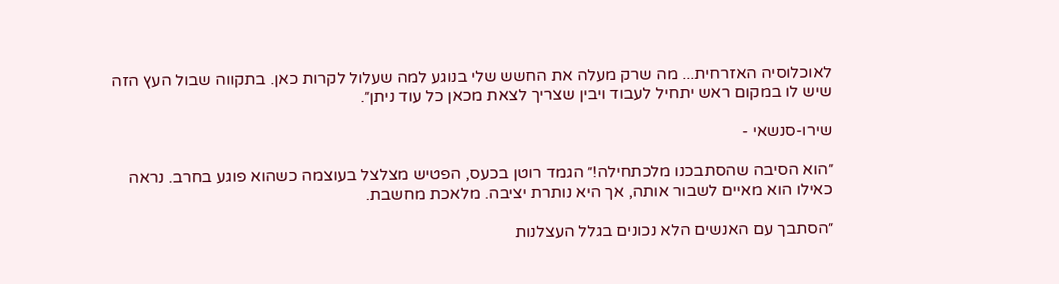לאוכלוסיה האזרחית... מה שרק מעלה את החשש שלי בנוגע למה שעלול לקרות כאן. בתקווה שבול העץ הזה שיש לו במקום ראש יתחיל לעבוד ויבין שצריך לצאת מכאן כל עוד ניתן״.

שירו-סנשאי -

״הוא הסיבה שהסתבכנו מלכתחילה!״ הגמד רוטן בכעס, הפטיש מצלצל בעוצמה כשהוא פוגע בחרב. נראה כאילו הוא מאיים לשבור אותה, אך היא נותרת יציבה. מלאכת מחשבת.

״הסתבך עם האנשים הלא נכונים בגלל העצלנות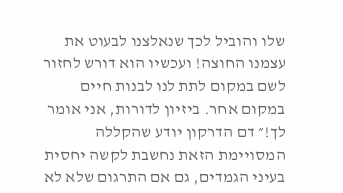שלו והוביל לכך שנאלצנו לבעוט את עצמנו החוצה! ועכשיו הוא דורש לחזור לשם במקום לתת לנו לבנות חיים במקום אחר. ביזיון לדורות, אני אומר לך!״ דם הדרקון יודע שהקללה המסויימת הזאת נחשבת לקשה יחסית בעיני הגמדים, גם אם התרגום שלא לא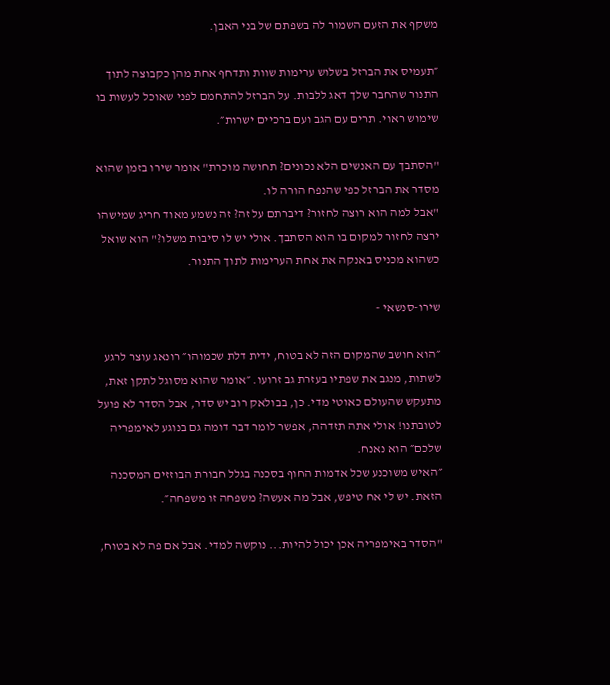משקף את הזעם השמור לה בשפתם של בני האבן.

״תעמיס את הברזל בשלוש ערימות שוות ותדחף אחת מהן כקבוצה לתוך התנור שהחבר שלך דאג ללבות. על הברזל להתחמם לפני שאוכל לעשות בו שימוש ראוי. תרים עם הגב ועם ברכיים ישרות״.

"הסתבך עם האנשים הלא נכונים? תחושה מוכרת" אומר שירו בזמן שהוא מסדר את הברזל כפי שהנפח הורה לו.
"אבל למה הוא רוצה לחזור? דיברתם על זה? זה נשמע מאוד חריג שמישהו ירצה לחזור למקום בו הוא הסתבך. אולי יש לו סיבות משלו?" הוא שואל כשהוא מכניס באנקה את אחת הערימות לתוך התנור.

שירו-סנשאי -

״הוא חושב שהמקום הזה לא בטוח, ידית דלת שכמוהו״ רונאג עוצר לרגע לשתות, מנגב את שפתיו בעזרת גב זרועו. ״אומר שהוא מסוגל לתקן זאת, מתעקש שהעולם כאוטי מדי. כן, בבולאק רוב יש סדר, אבל הסדר לא פועל לטובתנו! אולי אתה תזדהה, אפשר לומר דבר דומה גם בנוגע לאימפריה שלכם״ הוא נאנח.
״האיש משוכנע שכל אדמות החוף בסכנה בגלל חבורת הבוזזים המסכנה הזאת. יש לי אח טיפש, אבל מה אעשה? משפחה זו משפחה״.

"הסדר באימפריה אכן יכול להיות... נוקשה למדי. אבל אם פה לא בטוח,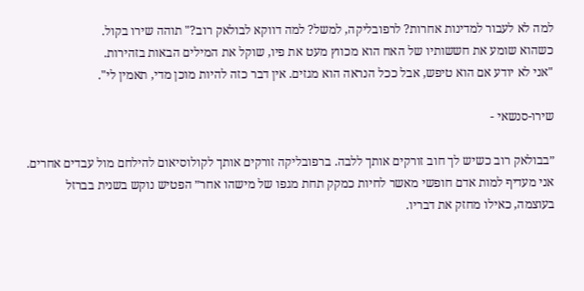למה לא לעבור למדינות אחרות? לרפובליקה, למשל? למה דווקא לבולאק רוב?" תוהה שירו בקול.
כשהוא שומע את חששותיו של האח הוא מכווץ מעט את פיו, שוקל את המילים הבאות בזהירות.
"אני לא יודע אם הוא טיפש, אבל ככל הנראה הוא מגזים. אין דבר כזה להיות מוכן מדי, תאמין לי".

שירו-סנשאי -

״בבולאק רוב כשיש לך חוב זורקים אותך ללבה. ברפובליקה זורקים אותך לקולוסיאום להילחם מול עבדים אחרים. אני מעדיף למות אדם חופשי מאשר לחיות כמקק תחת מגפו של מישהו אחר״ הפטיש נוקש בשנית בברזל בעוצמה, כאילו מחזק את דבריו.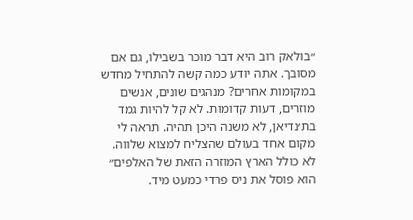״בולאק רוב היא דבר מוכר בשבילו, גם אם מסובך. אתה יודע כמה קשה להתחיל מחדש במקומות אחרים? מנהגים שונים, אנשים מוזרים, דעות קדומות. לא קל להיות גמד בת׳נדיאן, לא משנה היכן תהיה. תראה לי מקום אחד בעולם שהצליח למצוא שלווה. לא כולל הארץ המוזרה הזאת של האלפים״ הוא פוסל את ניס פרדי כמעט מיד.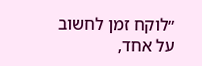״לוקח זמן לחשוב על אחד,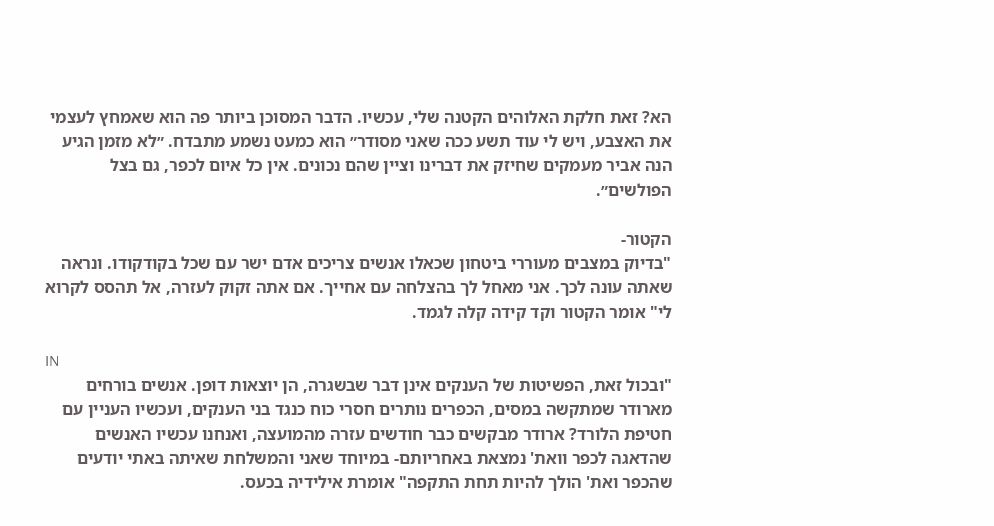הא? זאת חלקת האלוהים הקטנה שלי, עכשיו. הדבר המסוכן ביותר פה הוא שאמחץ לעצמי את האצבע, ויש לי עוד תשע ככה שאני מסודר״ הוא כמעט נשמע מתבדח. ״לא מזמן הגיע הנה אביר מעמקים שחיזק את דברינו וציין שהם נכונים. אין כל איום לכפר, גם בצל הפולשים״.

הקטור-
"בדיוק במצבים מעוררי ביטחון שכאלו אנשים צריכים אדם ישר עם שכל בקודקודו. ונראה שאתה עונה לכך. אני מאחל לך בהצלחה עם אחייך. אם אתה זקוק לעזרה, אל תהסס לקרוא לי" אומר הקטור וקד קידה קלה לגמד.

IN
"ובכול זאת, הפשיטות של הענקים אינן דבר שבשגרה, הן יוצאות דופן. אנשים בורחים מארודר שמתקשה במסים, הכפרים נותרים חסרי כוח כנגד בני הענקים, ועכשיו העניין עם חטיפת הלורד? ארודר מבקשים כבר חודשים עזרה מהמועצה, ואנחנו עכשיו האנשים שהדאגה לכפר וואת' נמצאת באחריותם- במיוחד שאני והמשלחת שאיתה באתי יודעים שהכפר ואת' הולך להיות תחת התקפה" אומרת אילידיה בכעס.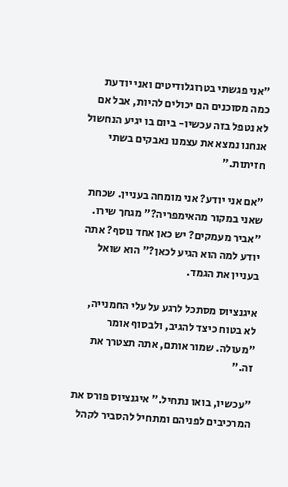"אני פגשתי בטרוגלודיטים ואני יודעת כמה מסוכנים הם יכולים להיות, אבל אם לא נטפל בזה עכשיו- ביום בו יגיע הנחשול אנחנו נמצא את עצמנו נאבקים בשתי חזיתות."

"אם אני יודע? אני מומחה בעניין. שכחת שאני במקור מהאימפריה?" מגחך שירו.
"אביר מעמקים? יש כאן אחד נוסף? אתה יודע למה הוא הגיע לכאן?" הוא שואל בעניין את הגמד.

איגנציוס מסתכל לרגע על עלי החמנייה, לא בטוח כיצד להגיב, ולבסוף אומר "מעולה. שמור אותם, אתה תצטרך את זה."

"עכשיו, בואו נתחיל." איגנציוס פורס את המרכיבים לפניהם ומתחיל להסביר לקהל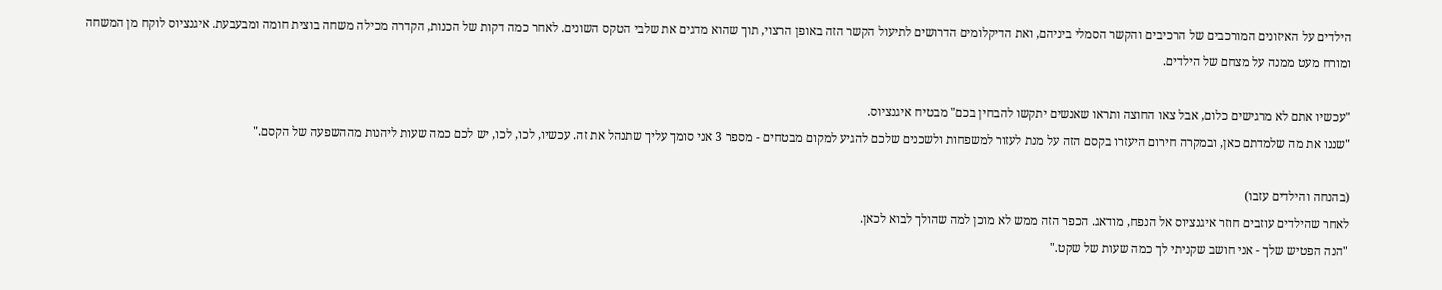הילדים על האיזונים המורכבים של הרכיבים והקשר הסמלי ביניהם, ואת הדיקלומים הדרושים לתיעול הקשר הזה באופן הרצוי, תוך שהוא מדגים את שלבי הטקס השונים. לאחר כמה דקות של הכנות, הקדרה מכילה משחה בוצית חומה ומבעבעת. איגנציוס לוקח מן המשחה ומורח מעט ממנה על מצחם של הילדים.

"עכשיו אתם לא מרגישים כלום, אבל צאו החוצה ותראו שאנשים יתקשו להבחין בכם" מבטיח איגנציוס.
"שננו את מה שלמדתם כאן, ובמקרה חירום היעזרו בקסם הזה על מנת לעזור למשפחות ולשכנים שלכם להגיע למקום מבטחים - מספר 3 אני סומך עליך שתנהל את זה. עכשיו, לכו, לכו, יש לכם כמה שעות ליהנות מההשפעה של הקסם."

(בהנחה והילדים עזבו)
לאחר שהילדים עוזבים חוזר איגנציוס אל הנפח, מודאג. הכפר הזה ממש לא מוכן למה שהולך לבוא לכאן.
"הנה הפטיש שלך - אני חושב שקניתי לך כמה שעות של שקט."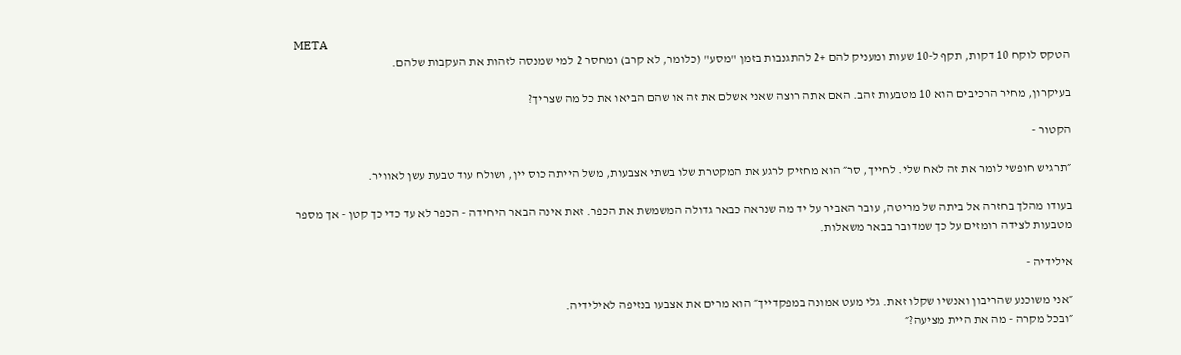META
הטקס לוקח 10 דקות, תקף ל-10 שעות ומעניק להם +2 להתגנבות בזמן "מסע" (כלומר, לא קרב) ומחסר 2 למי שמנסה לזהות את העקבות שלהם.

בעיקרון, מחיר הרכיבים הוא 10 מטבעות זהב. האם אתה רוצה שאני אשלם את זה או שהם הביאו את כל מה שצריך?

הקטור -

״תרגיש חופשי לומר את זה לאח שלי. לחייך, סר״ הוא מחזיק לרגע את המקטרת שלו בשתי אצבעות, משל הייתה כוס יין, ושולח עוד טבעת עשן לאוויר.

בעודו מהלך בחזרה אל ביתה של מריטה, עובר האביר על יד מה שנראה כבאר גדולה המשמשת את הכפר. זאת אינה הבאר היחידה - הכפר לא עד כדי כך קטן - אך מספר מטבעות לצידה רומזים על כך שמדובר בבאר משאלות.

אילידיה -

״אני משוכנע שהריבון ואנשיו שקלו זאת. גלי מעט אמונה במפקדייך״ הוא מרים את אצבעו בנזיפה לאילידיה.
״ובכל מקרה - מה את היית מציעה?״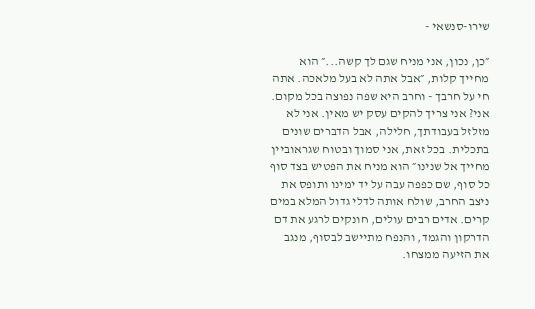שירו-סנשאי -

״כן, נכון, אני מניח שגם לך קשה...״ הוא מחייך קלות, ״אבל אתה לא בעל מלאכה. אתה חי על חרבך - וחרב היא שפה נפוצה בכל מקום. אני? אני צריך להקים עסק יש מאין. אני לא מזלזל בעבודתך, חלילה, אבל הדברים שונים בתכלית. בכל זאת, אני סמוך ובטוח שגראוביין מחייך אל שנינו״ הוא מניח את הפטיש בצד סוף כל סוף, שם כפפה עבה על יד ימינו ותופס את ניצב החרב, שולח אותה לדלי גדול המלא במים קרים. אדים רבים עולים, חונקים לרגע את דם הדרקון והגמד, והנפח מתיישב לבסוף, מנגב את הזיעה ממצחו.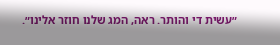״עשית די והותר. ראה, המג שלנו חוזר אלינו״.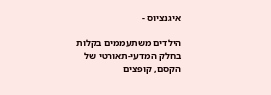איגנציוס -

הילדים משתעממים בקלות בחלק המדעי-תאורטי של הקסם, קופצים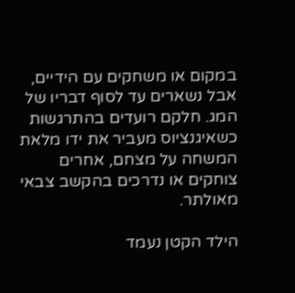במקום או משחקים עם הידיים, אבל נשארים עד לסוף דבריו של המג. חלקם רועדים בהתרגשות כשאיגנציוס מעביר את ידו מלאת המשחה על מצחם, אחרים צוחקים או נדרכים בהקשב צבאי מאולתר.

הילד הקטן נעמד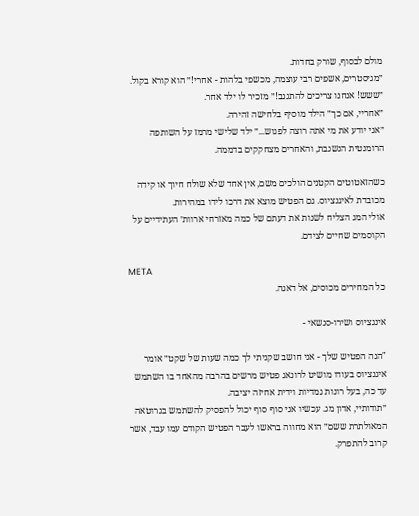מולם לבסוף, שורק בחדות.
״מגיסטרים, אשפים רבי עוצמה, מכשפי בלהות - אחרי!״ הוא קורא בקול.
״ששש! אנחנו צריכים להתגנב!״ מזכיר לו ילד אחר.
״אחריי, אם כך״ הילד מוסיף בלחישה זהירה.
״אני יודע את מי אתה רוצה לפגוש...״ ילד שלישי מרמז על השותפה הרומנטית הנשגבת, והאחרים מצחקקים בדממה.

כשהזאטוטים הקטנים הולכים משם, אין אחד שלא שולח חיוך או קידה מכובדת לאיגנציוס. גם הפטיש מוצא את דרכו לידו במהירות.
אולי המג הצליח לשנות את דעתם של כמה מאזרחי ארוות׳ העתידיים על הקוסמים שחיים לצידם.

META
כל המחירים מכוסים, אל דאגה.

אינגציוס ושירו-סנשאי -

"הנה הפטיש שלך - אני חושב שקניתי לך כמה שעות של שקט״ אומר איגנציוס בעודו מושיט לרונאג פטיש מרשים בהרבה מהאחד בו השתמש עד כה, בעל רונות גמדיות וידית אחיזה יציבה.
״תודותיי, אדון מג. עכשיו אני סוף סוף יכול להפסיק להשתמש בגרוטאה המאולתרת ששם״ הוא מחווה בראשו לעבר הפטיש הקודם עמו עבד, אשר קרוב להתפרק.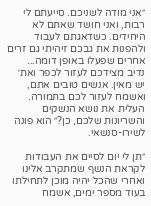״אני מודה לשניכם. סייעתם לי רבות, ואני חושד שאתם לא היחידים. כשדאגתם לעבוד ולהפנות את גבכם זיהיתי גם זרים אחרים שפעלו באופן דומה... נדיב מצידכם לעזור לכפר ואת׳ יש מאין. אנשים טובים אתם, ואשמח לעזור לכם בתמורה. העלית את נושא הנשקים והשריונות שלכם, כן?״ הוא פונה לשירו-סנשאי.

״תן לי יום לסיים את העבודות לקראת הנשף שמתקרב אלינו ואחרי שהכל יהיה מוכן לתחילתו בעוד מספר ימים, אשמח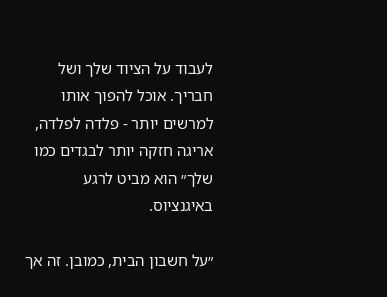לעבוד על הציוד שלך ושל חבריך. אוכל להפוך אותו למרשים יותר - פלדה לפלדה, אריגה חזקה יותר לבגדים כמו שלך״ הוא מביט לרגע באיגנציוס.

״על חשבון הבית, כמובן. זה אך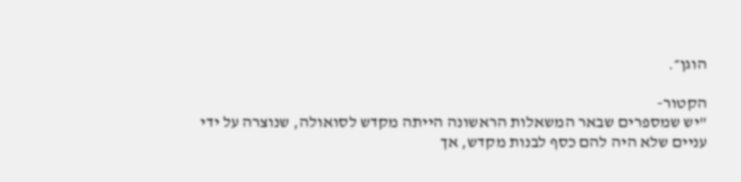הוגן״.

הקטור-
"יש שמספרים שבאר המשאלות הראשונה הייתה מקדש לסואולה, שנוצרה על ידי עניים שלא היה להם כסף לבנות מקדש, אך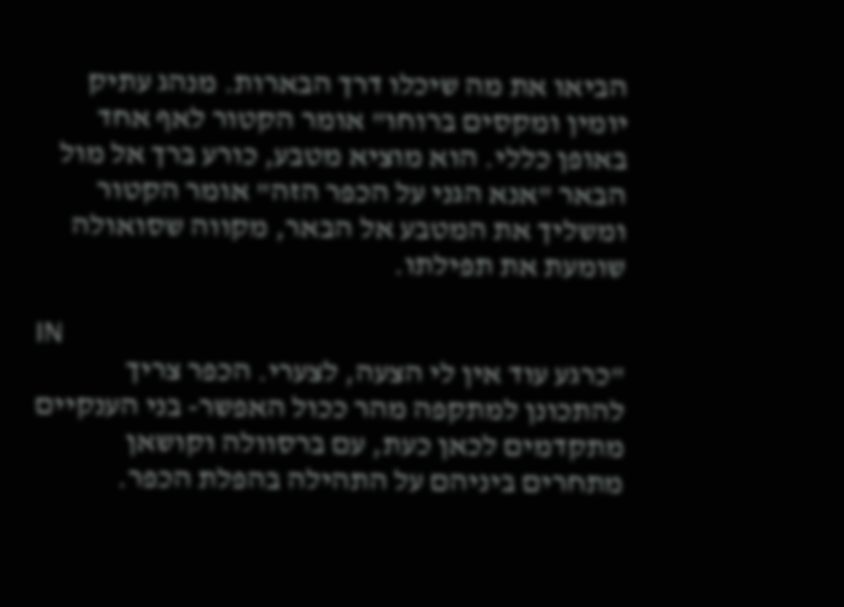הביאו את מה שיכלו דרך הבארות. מנהג עתיק יומין ומקסים ברוחו" אומר הקטור לאף אחד באופן כללי. הוא מוציא מטבע, כורע ברך אל מול הבאר "אנא הגני על הכפר הזה" אומר הקטור ומשליך את המטבע אל הבאר, מקווה שסואולה שומעת את תפילתו.

IN
"כרגע עוד אין לי הצעה, לצערי. הכפר צריך להתכונן למתקפה מהר ככול האפשר- בני הענקיים מתקדמים לכאן כעת, עם ברסוולה וקושאן מתחרים ביניהם על התהילה בהפלת הכפר.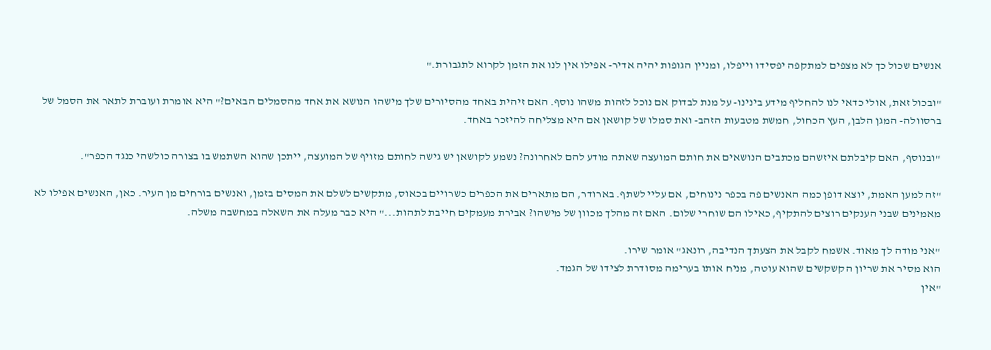אנשים שכול כך לא מצפים למתקפה יפסידו וייפלו, ומניין הגופות יהיה אדיר- אפילו אין לנו את הזמן לקרוא לתגבורת."

"ובכול זאת, אולי כדאי לנו להחליף מידע בינינו- על מנת לבדוק אם נוכל לזהות משהו נוסף. האם זיהית באחד מהסיורים שלך מישהו הנושא את אחד מהסמלים הבאים?" היא אומרת ועוברת לתאר את הסמל של ברסוולה- המגן הלבן, העץ הכחול, חמשת מטבעות הזהב- ואת סמלו של קושאן אם היא מצליחה להיזכר באחד.

"ובנוסף, האם קיבלתם איזשהם מכתבים הנושאים את חותם המועצה שאתה מודע להם לאחרונה? נשמע לקושאן יש גישה לחותם מזויף של המועצה, ייתכן שהוא השתמש בו בצורה כולשהי כנגד הכפר".

"זה למען האמת, יוצא דופן כמה האנשים פה בכפר נינוחים, אם עליי לשתף. בארודר, הם מתארים את הכפרים כשרויים בכאוס, מתקשים לשלם את המסים בזמן, ואנשים בורחים מן העיר. כאן, האנשים אפילו לא מאמינים שבני הענקים רוצים להתקיף, כאילו הם שוחרי שלום. האם זה מהלך מכוון של מישהו? אבירת מעמקים חייבת לתהות..." היא כבר מעלה את השאלה במחשבה משלה.

"אני מודה לך מאוד. אשמח לקבל את הצעתך הנדיבה, רונאג" אומר שירו.
הוא מסיר את שריון הקשקשים שהוא עוטה, מניח אותו בערימה מסודרת לצידו של הגמד.
"אין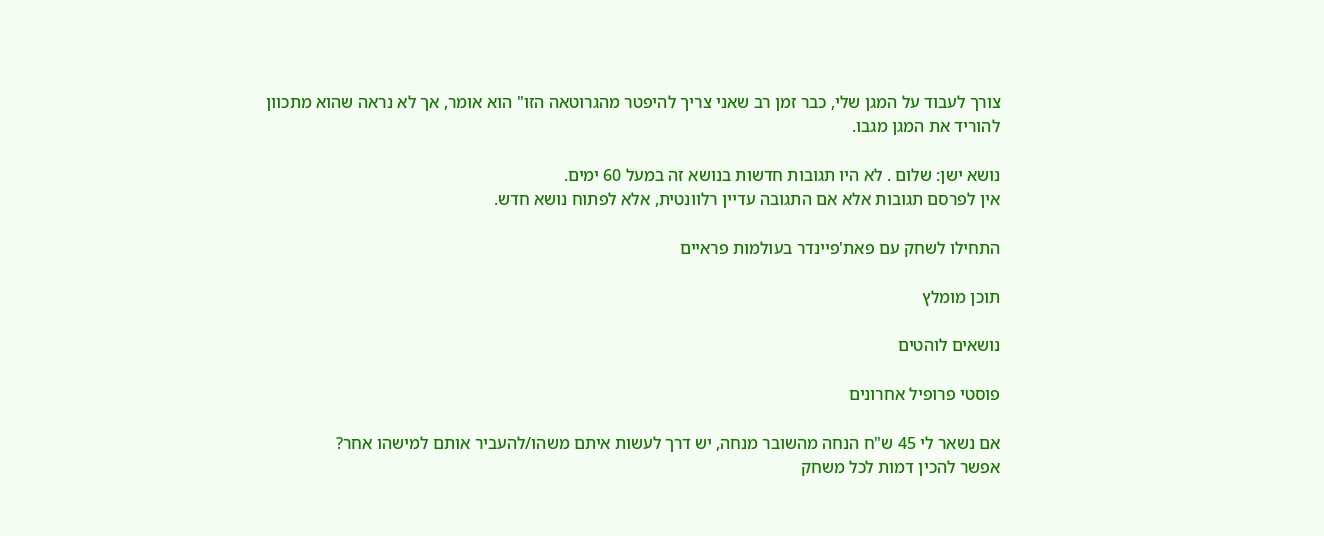צורך לעבוד על המגן שלי, כבר זמן רב שאני צריך להיפטר מהגרוטאה הזו" הוא אומר, אך לא נראה שהוא מתכוון להוריד את המגן מגבו.

נושא ישן: שלום . לא היו תגובות חדשות בנושא זה במעל 60 ימים.
אין לפרסם תגובות אלא אם התגובה עדיין רלוונטית, אלא לפתוח נושא חדש.

התחילו לשחק עם פאת'פיינדר בעולמות פראיים

תוכן מומלץ

נושאים לוהטים

פוסטי פרופיל אחרונים

אם נשאר לי 45 ש"ח הנחה מהשובר מנחה, יש דרך לעשות איתם משהו/להעביר אותם למישהו אחר?
אפשר להכין דמות לכל משחק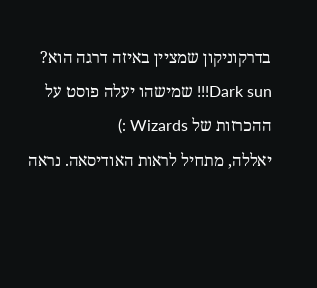בדרקוניקון שמציין באיזה דרגה הוא?
Dark sun!!! שמישהו יעלה פוסט על ההכרזות של Wizards :)
יאללה, מתחיל לראות האודיסאה. נראה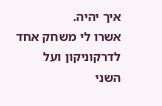איך יהיה.
אשרו לי משחק אחד לדרקוניקון ועל השני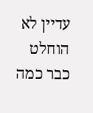עדיין לא הוחלט כבר כמה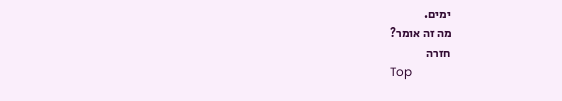ימים.
מה זה אומר?
חזרה
Top